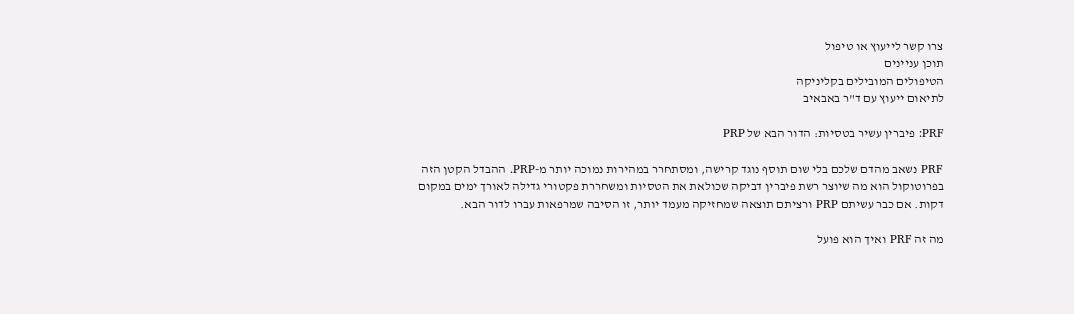צרו קשר לייעוץ או טיפול
תוכן עניינים
הטיפולים המובילים בקליניקה
לתיאום ייעוץ עם ד"ר באבאיב

PRF: פיברין עשיר בטסיות: הדור הבא של PRP

PRF נשאב מהדם שלכם בלי שום תוסף נוגד קרישה, ומסתחרר במהירות נמוכה יותר מ-PRP. ההבדל הקטן הזה בפרוטוקול הוא מה שיוצר רשת פיברין דביקה שכולאת את הטסיות ומשחררת פקטורי גדילה לאורך ימים במקום דקות. אם כבר עשיתם PRP ורציתם תוצאה שמחזיקה מעמד יותר, זו הסיבה שמרפאות עברו לדור הבא.

מה זה PRF ואיך הוא פועל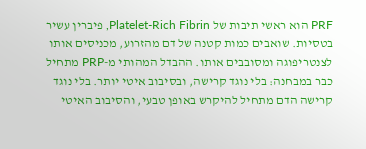PRF הוא ראשי תיבות של Platelet-Rich Fibrin, פיברין עשיר בטסיות. שואבים כמות קטנה של דם מהזרוע, מכניסים אותו לצנטריפוגה ומסובבים אותו. ההבדל המהותי מ-PRP מתחיל כבר במבחנה: בלי נוגד קרישה, ובסיבוב איטי יותר. בלי נוגד קרישה הדם מתחיל להיקרש באופן טבעי, והסיבוב האיטי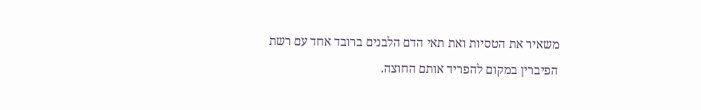משאיר את הטסיות ואת תאי הדם הלבנים ברובד אחד עם רשת הפיברין במקום להפריד אותם החוצה.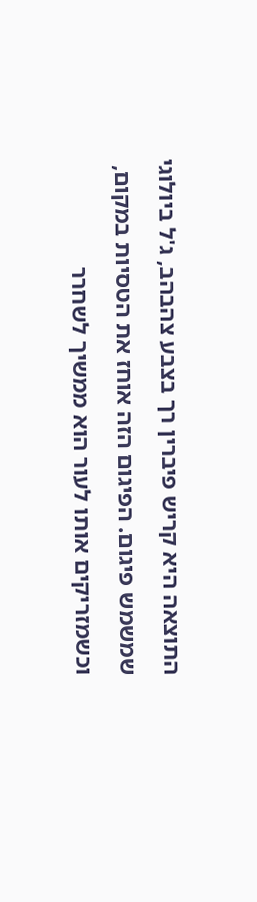התוצאה היא קריש פיברין רך בצבע צהבהב, ג'ל ביולוגי שמשמש פיגום. הפיגום הזה אוחז את הטסיות במקום, וכשמזריקים אותו לעור הוא ממשיך לשחרר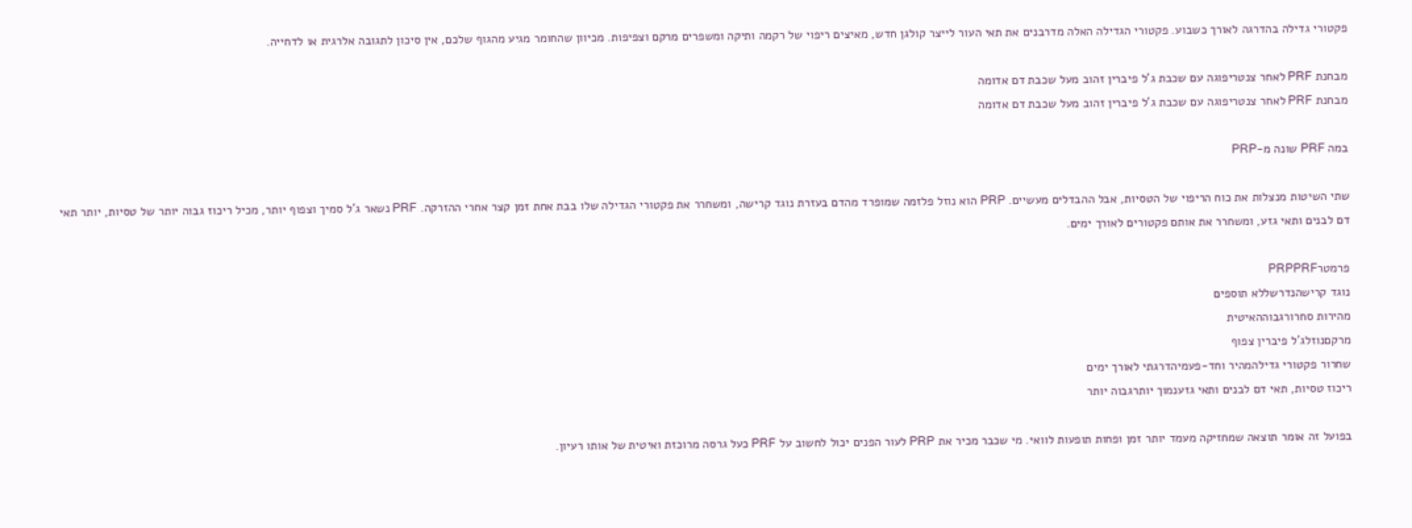פקטורי גדילה בהדרגה לאורך כשבוע. פקטורי הגדילה האלה מדרבנים את תאי העור לייצר קולגן חדש, מאיצים ריפוי של רקמה ותיקה ומשפרים מרקם וצפיפות. מכיוון שהחומר מגיע מהגוף שלכם, אין סיכון לתגובה אלרגית או לדחייה.

מבחנת PRF לאחר צנטריפוגה עם שכבת ג'ל פיברין זהוב מעל שכבת דם אדומה
מבחנת PRF לאחר צנטריפוגה עם שכבת ג'ל פיברין זהוב מעל שכבת דם אדומה

במה PRF שונה מ-PRP

שתי השיטות מנצלות את כוח הריפוי של הטסיות, אבל ההבדלים מעשיים. PRP הוא נוזל פלזמה שמופרד מהדם בעזרת נוגד קרישה, ומשחרר את פקטורי הגדילה שלו בבת אחת זמן קצר אחרי ההזרקה. PRF נשאר ג'ל סמיך וצפוף יותר, מכיל ריכוז גבוה יותר של טסיות, יותר תאי דם לבנים ותאי גזע, ומשחרר את אותם פקטורים לאורך ימים.

פרמטרPRPPRF
נוגד קרישהנדרשללא תוספים
מהירות סחרורגבוההאיטית
מרקםנוזלג'ל פיברין צפוף
שחרור פקטורי גדילהמהיר וחד-פעמיהדרגתי לאורך ימים
ריכוז טסיות, תאי דם לבנים ותאי גזענמוך יותרגבוה יותר

בפועל זה אומר תוצאה שמחזיקה מעמד יותר זמן ופחות תופעות לוואי. מי שכבר מכיר את PRP לעור הפנים יכול לחשוב על PRF כעל גרסה מרוכזת ואיטית של אותו רעיון.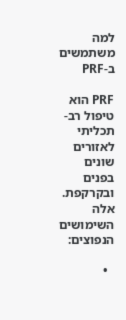למה משתמשים ב-PRF

PRF הוא טיפול רב-תכליתי לאזורים שונים בפנים ובקרקפת. אלה השימושים הנפוצים:

  •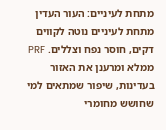מתחת לעיניים: העור העדין מתחת לעיניים נוטה לקווים דקים, חוסר נפח וצללים. PRF ממלא ומרענן את האזור בעדינות, שיפור שמתאים למי שחושש מחומרי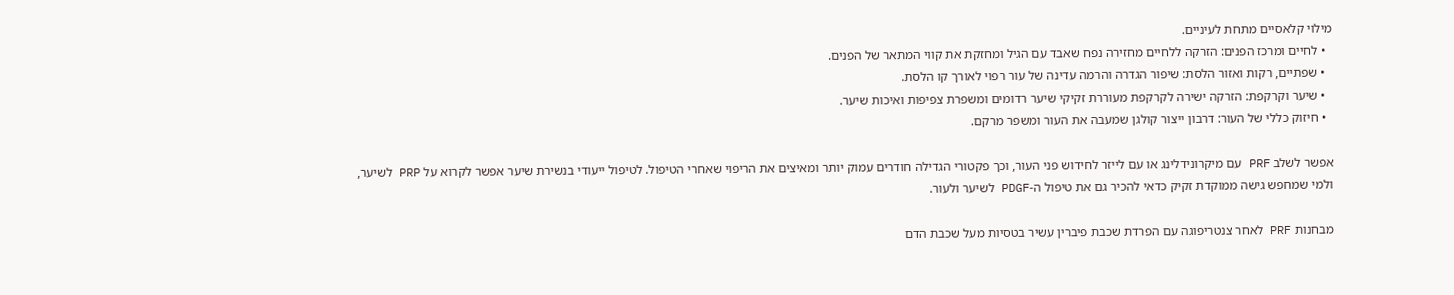מילוי קלאסיים מתחת לעיניים.
  • לחיים ומרכז הפנים: הזרקה ללחיים מחזירה נפח שאבד עם הגיל ומחזקת את קווי המתאר של הפנים.
  • שפתיים, רקות ואזור הלסת: שיפור הגדרה והרמה עדינה של עור רפוי לאורך קו הלסת.
  • שיער וקרקפת: הזרקה ישירה לקרקפת מעוררת זקיקי שיער רדומים ומשפרת צפיפות ואיכות שיער.
  • חיזוק כללי של העור: דרבון ייצור קולגן שמעבה את העור ומשפר מרקם.

אפשר לשלב PRF עם מיקרונידלינג או עם לייזר לחידוש פני העור, וכך פקטורי הגדילה חודרים עמוק יותר ומאיצים את הריפוי שאחרי הטיפול. לטיפול ייעודי בנשירת שיער אפשר לקרוא על PRP לשיער, ולמי שמחפש גישה ממוקדת זקיק כדאי להכיר גם את טיפול ה-PDGF לשיער ולעור.

מבחנות PRF לאחר צנטריפוגה עם הפרדת שכבת פיברין עשיר בטסיות מעל שכבת הדם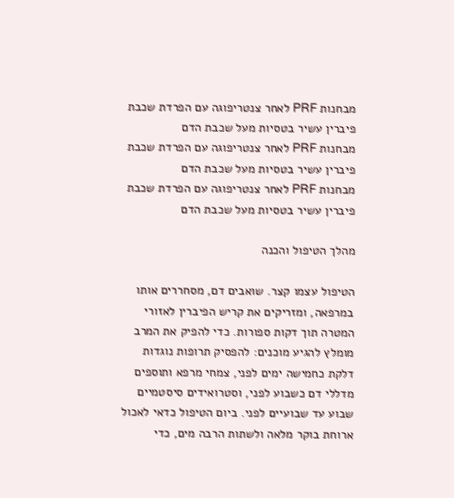מבחנות PRF לאחר צנטריפוגה עם הפרדת שכבת פיברין עשיר בטסיות מעל שכבת הדם
מבחנות PRF לאחר צנטריפוגה עם הפרדת שכבת פיברין עשיר בטסיות מעל שכבת הדם
מבחנות PRF לאחר צנטריפוגה עם הפרדת שכבת פיברין עשיר בטסיות מעל שכבת הדם

מהלך הטיפול והכנה

הטיפול עצמו קצר. שואבים דם, מסחררים אותו במרפאה, ומזריקים את קריש הפיברין לאזורי המטרה תוך דקות ספורות. כדי להפיק את המרב מומלץ להגיע מוכנים: להפסיק תרופות נוגדות דלקת כחמישה ימים לפני, צמחי מרפא ותוספים מדללי דם כשבוע לפני, וסטרואידים סיסטמיים שבוע עד שבועיים לפני. ביום הטיפול כדאי לאכול ארוחת בוקר מלאה ולשתות הרבה מים, כדי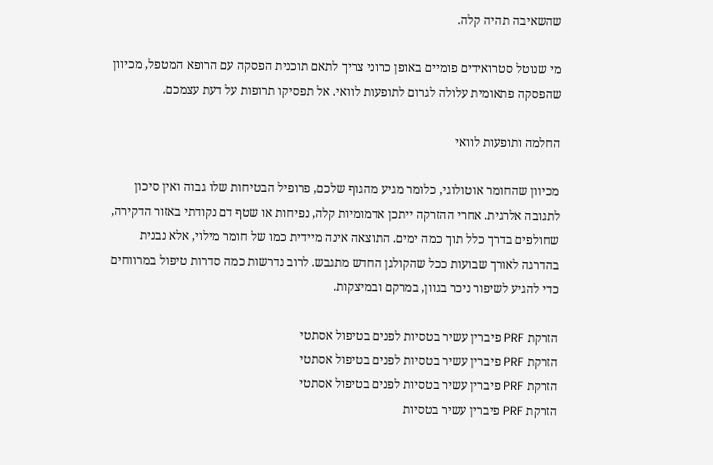שהשאיבה תהיה קלה.

מי שנוטל סטרואידים פומיים באופן כרוני צריך לתאם תוכנית הפסקה עם הרופא המטפל, מכיוון שהפסקה פתאומית עלולה לגרום לתופעות לוואי. אל תפסיקו תרופות על דעת עצמכם.

החלמה ותופעות לוואי

מכיוון שהחומר אוטולוגי, כלומר מגיע מהגוף שלכם, פרופיל הבטיחות שלו גבוה ואין סיכון לתגובה אלרגית. אחרי ההזרקה ייתכן אדמומיות קלה, נפיחות או שטף דם נקודתי באזור הדקירה, שחולפים בדרך כלל תוך כמה ימים. התוצאה אינה מיידית כמו של חומר מילוי, אלא נבנית בהדרגה לאורך שבועות ככל שהקולגן החדש מתגבש. לרוב נדרשות כמה סדרות טיפול במרווחים כדי להגיע לשיפור ניכר בגוון, במרקם ובמיצקות.

הזרקת PRF פיברין עשיר בטסיות לפנים בטיפול אסתטי
הזרקת PRF פיברין עשיר בטסיות לפנים בטיפול אסתטי
הזרקת PRF פיברין עשיר בטסיות לפנים בטיפול אסתטי
הזרקת PRF פיברין עשיר בטסיות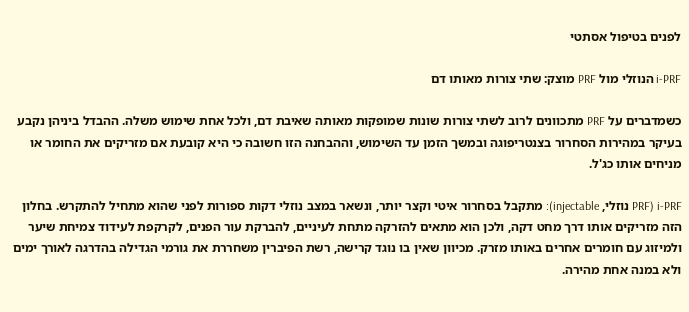לפנים בטיפול אסתטי

i-PRF הנוזלי מול PRF מוצק: שתי צורות מאותו דם

כשמדברים על PRF מתכוונים לרוב לשתי צורות שונות שמופקות מאותה שאיבת דם, ולכל אחת שימוש משלה. ההבדל ביניהן נקבע בעיקר במהירות הסחרור בצנטריפוגה ובמשך הזמן עד השימוש, וההבחנה הזו חשובה כי היא קובעת אם מזריקים את החומר או מניחים אותו כג'ל.

i-PRF (PRF נוזלי, injectable): מתקבל בסחרור איטי וקצר יותר, ונשאר במצב נוזלי דקות ספורות לפני שהוא מתחיל להתקרש. בחלון הזה מזריקים אותו דרך מחט דקה, ולכן הוא מתאים להזרקה מתחת לעיניים, להברקת עור הפנים, לקרקפת לעידוד צמיחת שיער ולמיזוג עם חומרים אחרים באותו מזרק. מכיוון שאין בו נוגד קרישה, רשת הפיברין משחררת את גורמי הגדילה בהדרגה לאורך ימים ולא במנה אחת מהירה.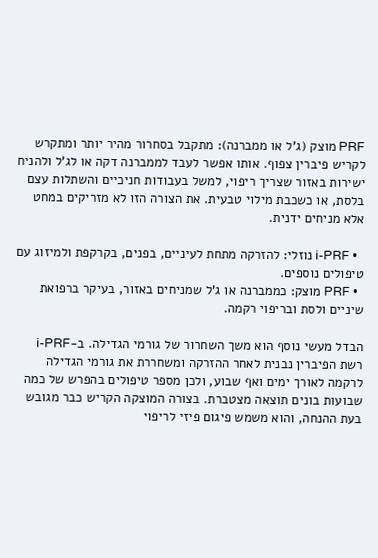PRF מוצק (ג'ל או ממברנה): מתקבל בסחרור מהיר יותר ומתקרש לקריש פיברין צפוף. אותו אפשר לעבד לממברנה דקה או לג'ל ולהניח ישירות באזור שצריך ריפוי, למשל בעבודות חניכיים והשתלות עצם בלסת, או כשכבת מילוי טבעית. את הצורה הזו לא מזריקים במחט אלא מניחים ידנית.

  • i-PRF נוזלי: להזרקה מתחת לעיניים, בפנים, בקרקפת ולמיזוג עם טיפולים נוספים.
  • PRF מוצק: כממברנה או ג'ל שמניחים באזור, בעיקר ברפואת שיניים ולסת ובריפוי רקמה.

הבדל מעשי נוסף הוא משך השחרור של גורמי הגדילה. ב-i-PRF רשת הפיברין נבנית לאחר ההזרקה ומשחררת את גורמי הגדילה לרקמה לאורך ימים ואף שבוע, ולכן מספר טיפולים בהפרש של כמה שבועות בונים תוצאה מצטברת. בצורה המוצקה הקריש כבר מגובש בעת ההנחה, והוא משמש פיגום פיזי לריפוי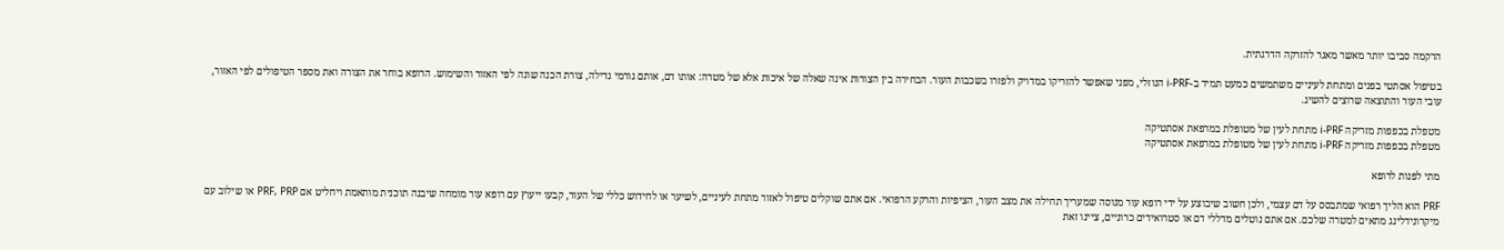הרקמה סביבו יותר מאשר מאגר להזרקה הדרגתית.

בטיפול אסתטי בפנים ומתחת לעיניים משתמשים כמעט תמיד ב-i-PRF הנוזלי, מפני שאפשר להזריקו במדויק ולפזרו בשכבות העור. הבחירה בין הצורות אינה שאלה של איכות אלא של מטרה: אותו דם, אותם גורמי גדילה, צורת הכנה שונה לפי האזור והשימוש. הרופא בוחר את הצורה ואת מספר הטיפולים לפי האזור, עובי העור והתוצאה שרוצים להשיג.

מטפלת בכפפות מזריקה i-PRF מתחת לעין של מטופלת במרפאת אסתטיקה
מטפלת בכפפות מזריקה i-PRF מתחת לעין של מטופלת במרפאת אסתטיקה

מתי לפנות לרופא

PRF הוא הליך רפואי שמתבסס על דם עצמי, ולכן חשוב שיבוצע על ידי רופא עור מנוסה שמעריך תחילה את מצב העור, הציפיות והרקע הרפואי. אם אתם שוקלים טיפול לאזור מתחת לעיניים, לשיער או לחידוש כללי של העור, קבעו ייעוץ עם רופא עור מומחה שיבנה תוכנית מותאמת ויחליט אם PRF, PRP או שילוב עם מיקרונידלינג מתאים למטרה שלכם. אם אתם נוטלים מדללי דם או סטרואידים כרוניים, ציינו זאת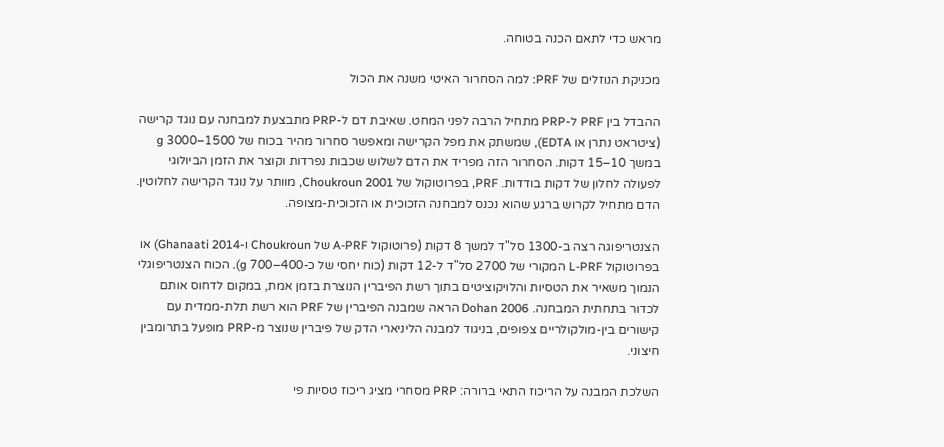מראש כדי לתאם הכנה בטוחה.

מכניקת הנוזלים של PRF: למה הסחרור האיטי משנה את הכול

ההבדל בין PRF ל-PRP מתחיל הרבה לפני המחט. שאיבת דם ל-PRP מתבצעת למבחנה עם נוגד קרישה (ציטראט נתרן או EDTA), שמשתק את מפל הקרישה ומאפשר סחרור מהיר בכוח של 1500–3000 g במשך 10–15 דקות. הסחרור הזה מפריד את הדם לשלוש שכבות נפרדות וקוצר את הזמן הביולוגי לפעולה לחלון של דקות בודדות. PRF, בפרוטוקול של Choukroun 2001, מוותר על נוגד הקרישה לחלוטין. הדם מתחיל לקרוש ברגע שהוא נכנס למבחנה הזכוכית או הזכוכית-מצופה.

הצנטריפוגה רצה ב-1300 סל"ד למשך 8 דקות (פרוטוקול A-PRF של Choukroun ו-Ghanaati 2014) או בפרוטוקול L-PRF המקורי של 2700 סל"ד ל-12 דקות (כוח יחסי של כ-400–700 g). הכוח הצנטריפוגלי הנמוך משאיר את הטסיות והלויקוציטים בתוך רשת הפיברין הנוצרת בזמן אמת, במקום לדחוס אותם לכדור בתחתית המבחנה. Dohan 2006 הראה שמבנה הפיברין של PRF הוא רשת תלת-ממדית עם קישורים בין-מולקולריים צפופים, בניגוד למבנה הליניארי הדק של פיברין שנוצר מ-PRP מופעל בתרומבין חיצוני.

השלכת המבנה על הריכוז התאי ברורה: PRP מסחרי מציג ריכוז טסיות פי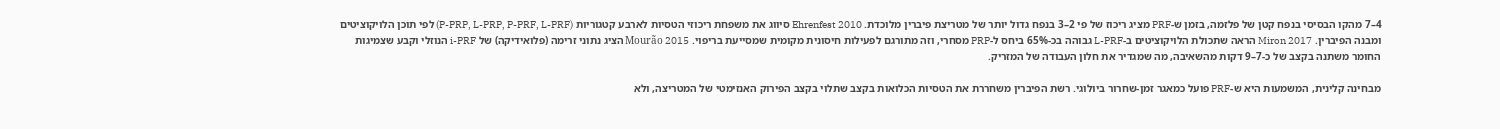4–7 מהקו הבסיסי בנפח קטן של פלזמה, בזמן ש-PRF מציג ריכוז של פי 2–3 בנפח גדול יותר של מטריצת פיברין מלוכדת. Ehrenfest 2010 סיווג את משפחת ריכוזי הטסיות לארבע קטגוריות (P-PRP, L-PRP, P-PRF, L-PRF) לפי תוכן הלויקוציטים ומבנה הפיברין. Miron 2017 הראה שתכולת הלויקוציטים ב-L-PRF גבוהה בכ-65% ביחס ל-PRP מסחרי, וזה מתורגם לפעילות חיסונית מקומית שמסייעת בריפוי. Mourão 2015 הציג נתוני זרימה (פלואידיקה) של i-PRF הנוזלי וקבע שצמיגות החומר משתנה בקצב של כ-7–9 דקות מהשאיבה, מה שמגדיר את חלון העבודה של המזריק.

מבחינה קלינית, המשמעות היא ש-PRF פועל כמאגר זמן-שחרור ביולוגי. רשת הפיברין משחררת את הטסיות הכלואות בקצב שתלוי בקצב הפירוק האנזימטי של המטריצה, ולא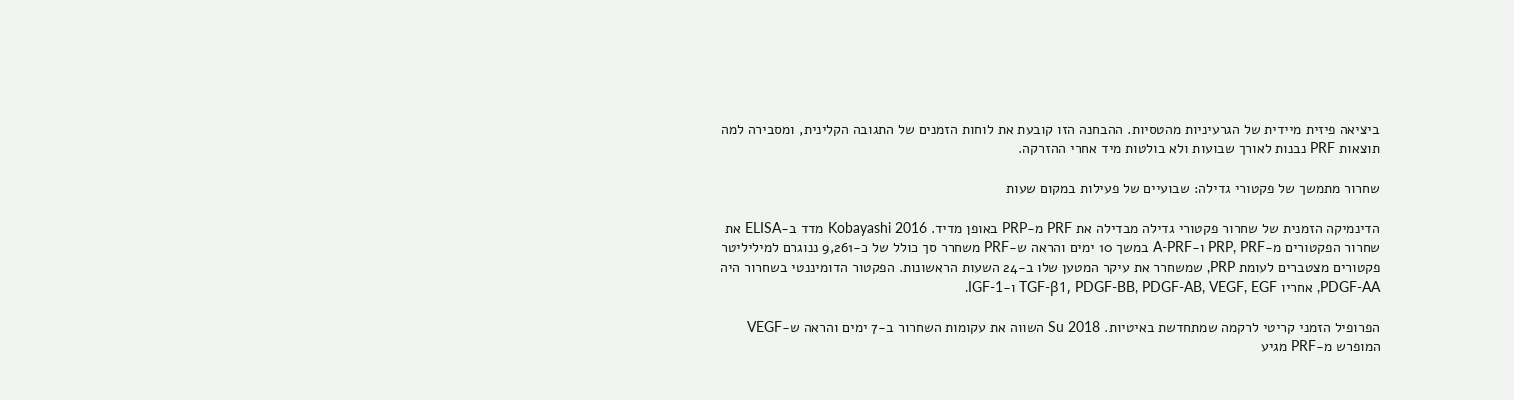ביציאה פיזית מיידית של הגרעיניות מהטסיות. ההבחנה הזו קובעת את לוחות הזמנים של התגובה הקלינית, ומסבירה למה תוצאות PRF נבנות לאורך שבועות ולא בולטות מיד אחרי ההזרקה.

שחרור מתמשך של פקטורי גדילה: שבועיים של פעילות במקום שעות

הדינמיקה הזמנית של שחרור פקטורי גדילה מבדילה את PRF מ-PRP באופן מדיד. Kobayashi 2016 מדד ב-ELISA את שחרור הפקטורים מ-PRP, PRF ו-A-PRF במשך 10 ימים והראה ש-PRF משחרר סך כולל של כ-9,261 ננוגרם למיליליטר פקטורים מצטברים לעומת PRP, שמשחרר את עיקר המטען שלו ב-24 השעות הראשונות. הפקטור הדומיננטי בשחרור היה PDGF-AA, אחריו TGF-β1, PDGF-BB, PDGF-AB, VEGF, EGF ו-IGF-1.

הפרופיל הזמני קריטי לרקמה שמתחדשת באיטיות. Su 2018 השווה את עקומות השחרור ב-7 ימים והראה ש-VEGF המופרש מ-PRF מגיע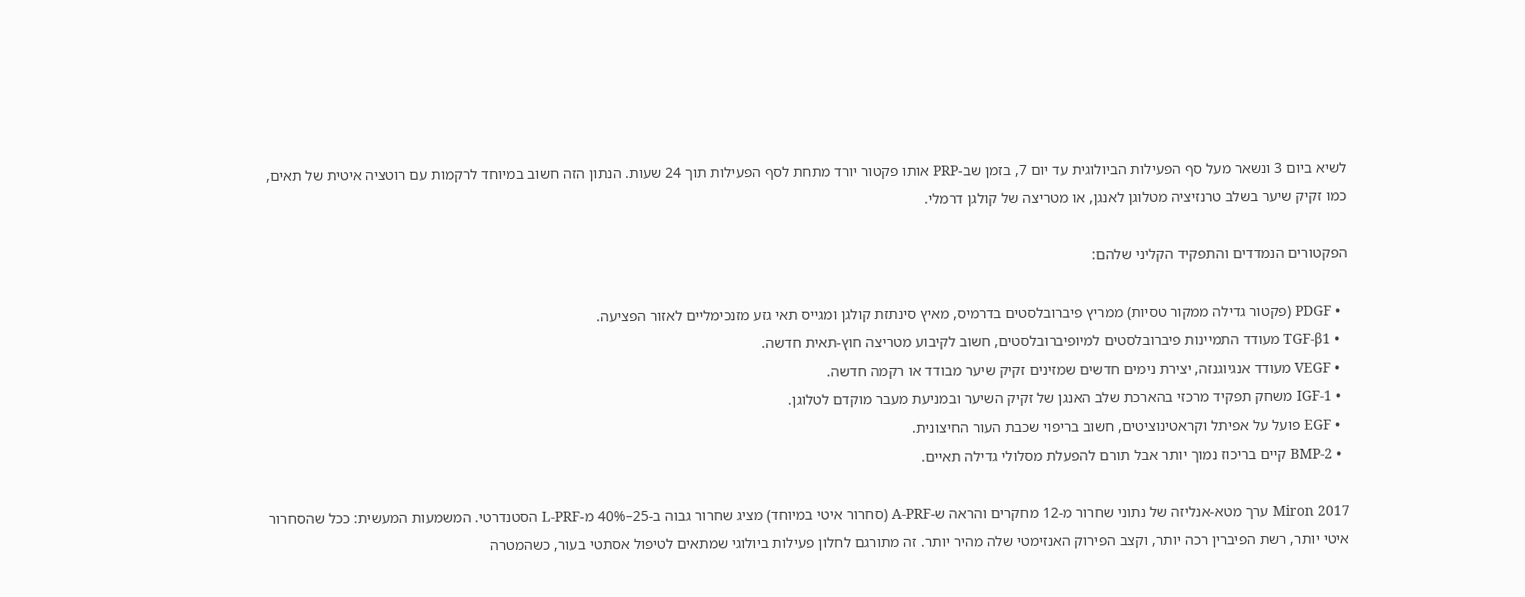לשיא ביום 3 ונשאר מעל סף הפעילות הביולוגית עד יום 7, בזמן שב-PRP אותו פקטור יורד מתחת לסף הפעילות תוך 24 שעות. הנתון הזה חשוב במיוחד לרקמות עם רוטציה איטית של תאים, כמו זקיק שיער בשלב טרנזיציה מטלוגן לאנגן, או מטריצה של קולגן דרמלי.

הפקטורים הנמדדים והתפקיד הקליני שלהם:

  • PDGF (פקטור גדילה ממקור טסיות) ממריץ פיברובלסטים בדרמיס, מאיץ סינתזת קולגן ומגייס תאי גזע מזנכימליים לאזור הפציעה.
  • TGF-β1 מעודד התמיינות פיברובלסטים למיופיברובלסטים, חשוב לקיבוע מטריצה חוץ-תאית חדשה.
  • VEGF מעודד אנגיוגנזה, יצירת נימים חדשים שמזינים זקיק שיער מבודד או רקמה חדשה.
  • IGF-1 משחק תפקיד מרכזי בהארכת שלב האנגן של זקיק השיער ובמניעת מעבר מוקדם לטלוגן.
  • EGF פועל על אפיתל וקראטינוציטים, חשוב בריפוי שכבת העור החיצונית.
  • BMP-2 קיים בריכוז נמוך יותר אבל תורם להפעלת מסלולי גדילה תאיים.

Miron 2017 ערך מטא-אנליזה של נתוני שחרור מ-12 מחקרים והראה ש-A-PRF (סחרור איטי במיוחד) מציג שחרור גבוה ב-25–40% מ-L-PRF הסטנדרטי. המשמעות המעשית: ככל שהסחרור איטי יותר, רשת הפיברין רכה יותר, וקצב הפירוק האנזימטי שלה מהיר יותר. זה מתורגם לחלון פעילות ביולוגי שמתאים לטיפול אסתטי בעור, כשהמטרה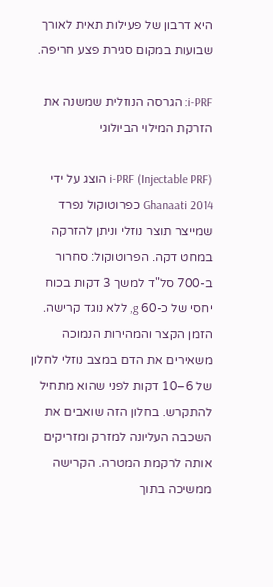היא דרבון של פעילות תאית לאורך שבועות במקום סגירת פצע חריפה.

i-PRF: הגרסה הנוזלית שמשנה את הזרקת המילוי הביולוגי

i-PRF (Injectable PRF) הוצג על ידי Ghanaati 2014 כפרוטוקול נפרד שמייצר תוצר נוזלי וניתן להזרקה במחט דקה. הפרוטוקול: סחרור ב-700 סל"ד למשך 3 דקות בכוח יחסי של כ-60 g, ללא נוגד קרישה. הזמן הקצר והמהירות הנמוכה משאירים את הדם במצב נוזלי לחלון של 6–10 דקות לפני שהוא מתחיל להתקרש. בחלון הזה שואבים את השכבה העליונה למזרק ומזריקים אותה לרקמת המטרה. הקרישה ממשיכה בתוך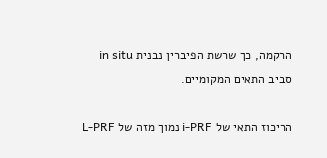הרקמה, כך שרשת הפיברין נבנית in situ סביב התאים המקומיים.

הריכוז התאי של i-PRF נמוך מזה של L-PRF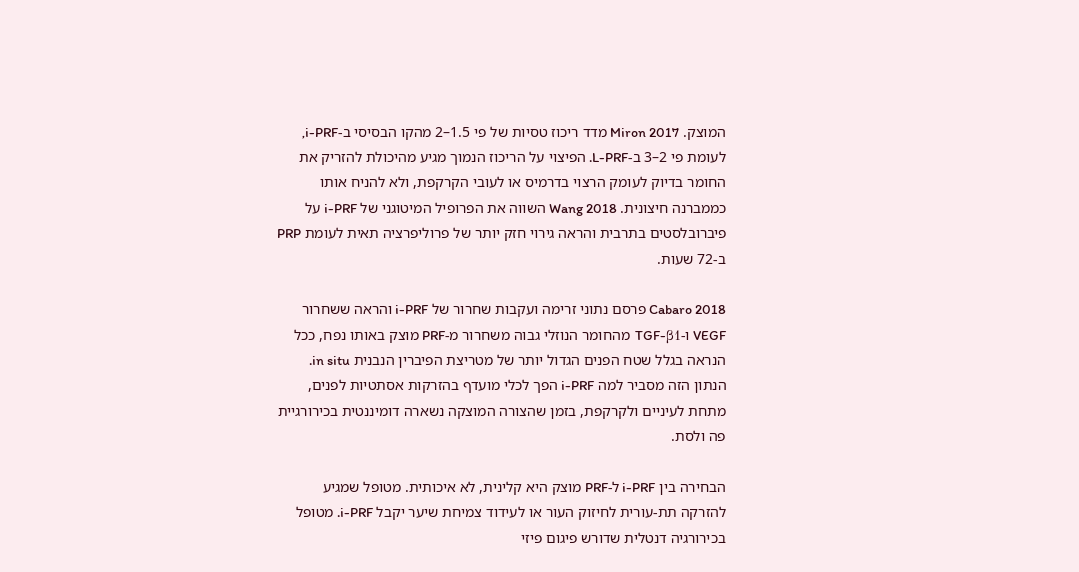המוצק. Miron 2017 מדד ריכוז טסיות של פי 1.5–2 מהקו הבסיסי ב-i-PRF, לעומת פי 2–3 ב-L-PRF. הפיצוי על הריכוז הנמוך מגיע מהיכולת להזריק את החומר בדיוק לעומק הרצוי בדרמיס או לעובי הקרקפת, ולא להניח אותו כממברנה חיצונית. Wang 2018 השווה את הפרופיל המיטוגני של i-PRF על פיברובלסטים בתרבית והראה גירוי חזק יותר של פרוליפרציה תאית לעומת PRP ב-72 שעות.

Cabaro 2018 פרסם נתוני זרימה ועקבות שחרור של i-PRF והראה ששחרור VEGF ו-TGF-β1 מהחומר הנוזלי גבוה משחרור מ-PRF מוצק באותו נפח, ככל הנראה בגלל שטח הפנים הגדול יותר של מטריצת הפיברין הנבנית in situ. הנתון הזה מסביר למה i-PRF הפך לכלי מועדף בהזרקות אסתטיות לפנים, מתחת לעיניים ולקרקפת, בזמן שהצורה המוצקה נשארה דומיננטית בכירורגיית פה ולסת.

הבחירה בין i-PRF ל-PRF מוצק היא קלינית, לא איכותית. מטופל שמגיע להזרקה תת-עורית לחיזוק העור או לעידוד צמיחת שיער יקבל i-PRF. מטופל בכירורגיה דנטלית שדורש פיגום פיזי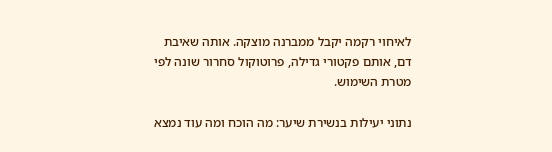לאיחוי רקמה יקבל ממברנה מוצקה. אותה שאיבת דם, אותם פקטורי גדילה, פרוטוקול סחרור שונה לפי מטרת השימוש.

נתוני יעילות בנשירת שיער: מה הוכח ומה עוד נמצא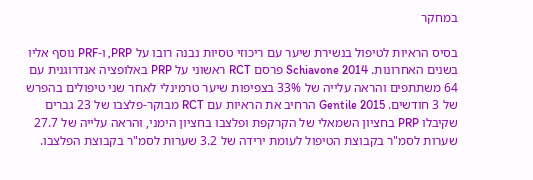במחקר

בסיס הראיות לטיפול בנשירת שיער עם ריכוזי טסיות נבנה רובו על PRP, ו-PRF נוסף אליו בשנים האחרונות. Schiavone 2014 פרסם RCT ראשוני על PRP באלופציה אנדרוגנית עם 64 משתתפים והראה עלייה של 33% בצפיפות שיער טרמינלי לאחר שני טיפולים בהפרש של 3 חודשים. Gentile 2015 הרחיב את הראיות עם RCT מבוקר-פלצבו של 23 גברים שקיבלו PRP בחציון השמאלי של הקרקפת ופלצבו בחציון הימני, והראה עלייה של 27.7 שערות לסמ"ר בקבוצת הטיפול לעומת ירידה של 3.2 שערות לסמ"ר בקבוצת הפלצבו.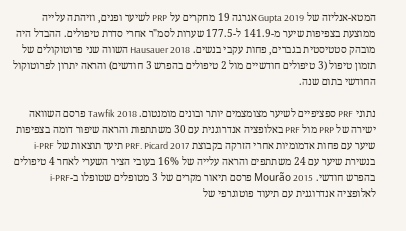המטא-אנליזה של Gupta 2019 אגרגה 19 מחקרים על PRP לשיער ופנים, וזיהתה עלייה ממוצעת בצפיפות שיער מ-141.9 ל-177.5 שערות לסמ"ר אחרי סדרת טיפולים. ההבדל היה מובהק סטטיסטית בגברים, פחות עקבי בנשים. Hausauer 2018 השווה שני פרוטוקולים של תזמון טיפול (3 טיפולים חודשיים מול 2 טיפולים בהפרש 3 חודשים) והראה יתרון לפרוטוקול החודשי בתום שנה.

נתוני PRF ספציפיים לשיער מצומצמים יותר ובונים מומנטום. Tawfik 2018 פרסם השוואה ישירה של PRP מול PRF באלופציה אנדרוגנית עם 30 משתתפות והראה שיפור דומה בצפיפות שיער עם פחות אדמומיות אחרי הזרקה בקבוצת PRF. Picard 2017 תיעד תוצאות של i-PRF בנשירת שיער עם 24 משתתפים והראה עלייה של 16% בעובי הציר השערי לאחר 4 טיפולים בהפרש חודשי. Mourão 2015 פרסם תיאור מקרים של 3 מטופלים שטופלו ב-i-PRF לאלופציה אנדרוגנית עם תיעוד פוטוגרפי של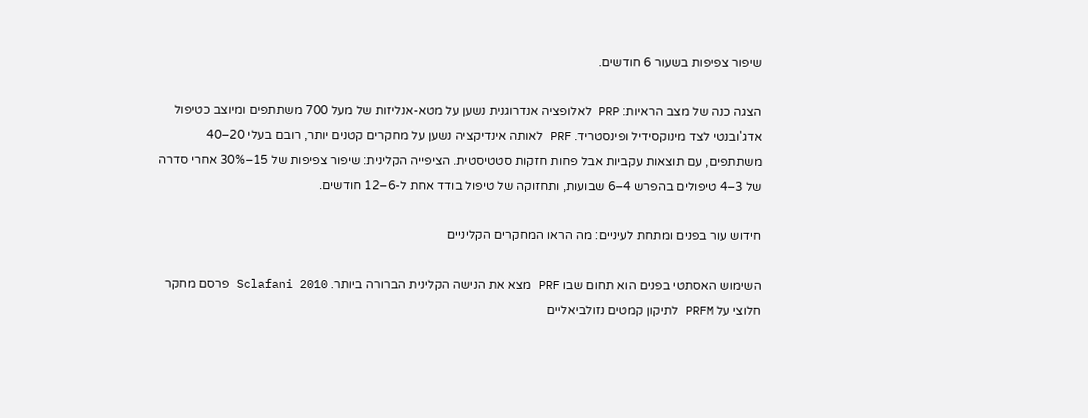שיפור צפיפות בשעור 6 חודשים.

הצגה כנה של מצב הראיות: PRP לאלופציה אנדרוגנית נשען על מטא-אנליזות של מעל 700 משתתפים ומיוצב כטיפול אדג'ובנטי לצד מינוקסידיל ופינסטריד. PRF לאותה אינדיקציה נשען על מחקרים קטנים יותר, רובם בעלי 20–40 משתתפים, עם תוצאות עקביות אבל פחות חזקות סטטיסטית. הציפייה הקלינית: שיפור צפיפות של 15–30% אחרי סדרה של 3–4 טיפולים בהפרש 4–6 שבועות, ותחזוקה של טיפול בודד אחת ל-6–12 חודשים.

חידוש עור בפנים ומתחת לעיניים: מה הראו המחקרים הקליניים

השימוש האסתטי בפנים הוא תחום שבו PRF מצא את הנישה הקלינית הברורה ביותר. Sclafani 2010 פרסם מחקר חלוצי על PRFM לתיקון קמטים נזולביאליים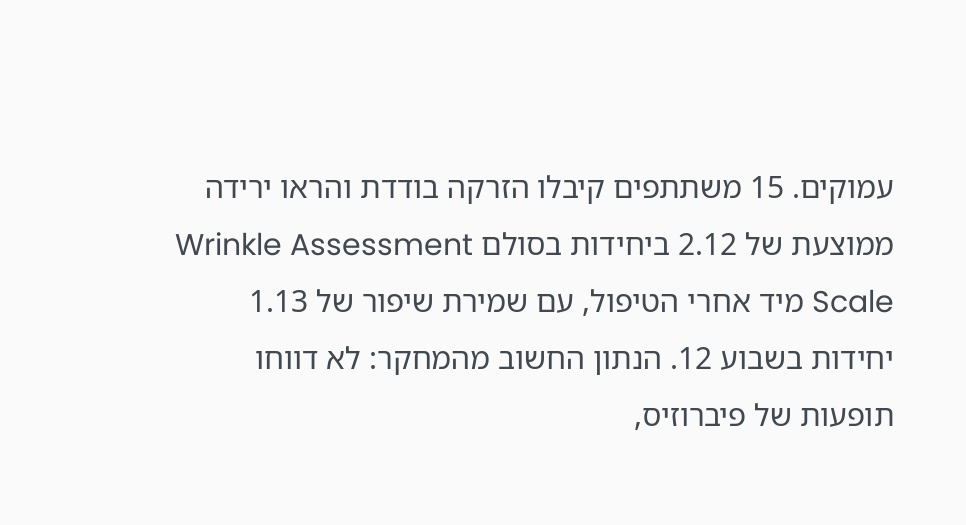עמוקים. 15 משתתפים קיבלו הזרקה בודדת והראו ירידה ממוצעת של 2.12 ביחידות בסולם Wrinkle Assessment Scale מיד אחרי הטיפול, עם שמירת שיפור של 1.13 יחידות בשבוע 12. הנתון החשוב מהמחקר: לא דווחו תופעות של פיברוזיס,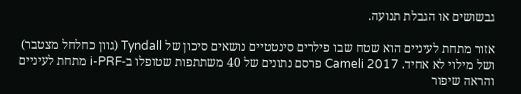גבשושים או הגבלת תנועה.

אזור מתחת לעיניים הוא שטח שבו פילרים סינטטיים נושאים סיכון של Tyndall (גוון כחלחל מצטבר) ושל מילוי לא אחיד. Cameli 2017 פרסם נתונים של 40 משתתפות שטופלו ב-i-PRF מתחת לעיניים והראה שיפור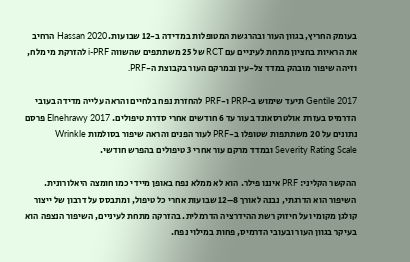בעומק החריץ, בגוון העור ובהרגשת המטופלות במדידה ב-12 שבועות. Hassan 2020 הרחיב את הראיות בחציון מתחת לעיניים עם RCT של 25 משתתפים שהשווה i-PRF להזרקת מי מלח, וזיהה שיפור מובהק במדד צל-עין ובמרקם העור בקבוצת ה-PRF.

Gentile 2017 תיעד שימוש ב-PRP ו-PRF להחזרת נפח בלחיים והראה עלייה מדידה בעובי הדרמיס בעזרת אולטרסאונד בעור עד 6 חודשים אחרי סדרת טיפולים. Elnehrawy 2017 פרסם נתונים על 20 משתתפות שטופלו ב-PRF לעור הפנים והראה שיפור בסולמות Wrinkle Severity Rating Scale ובמדד מרקם עור אחרי 3 טיפולים בהפרש חודשי.

ההקשר הקליני: PRF איננו פילר. הוא לא ממלא נפח באופן מיידי כמו חומצה היאלורונית. השיפור הוא הדרגתי, נבנה לאורך 8–12 שבועות אחרי כל טיפול, ומתבסס על דרבון של ייצור קולגן מקומי ועל חיזוק רשת ההידרציה הדרמלית. בהזרקה מתחת לעיניים, השיפור הנצפה הוא בעיקר בגוון העור ובעובי הדרמיס, פחות במילוי נפח.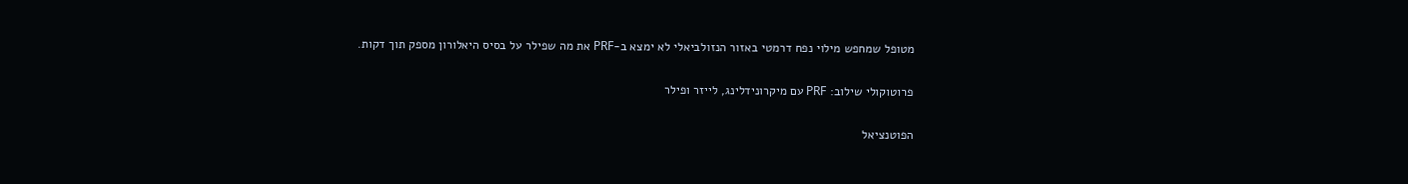מטופל שמחפש מילוי נפח דרמטי באזור הנזולביאלי לא ימצא ב-PRF את מה שפילר על בסיס היאלורון מספק תוך דקות.

פרוטוקולי שילוב: PRF עם מיקרונידלינג, לייזר ופילר

הפוטנציאל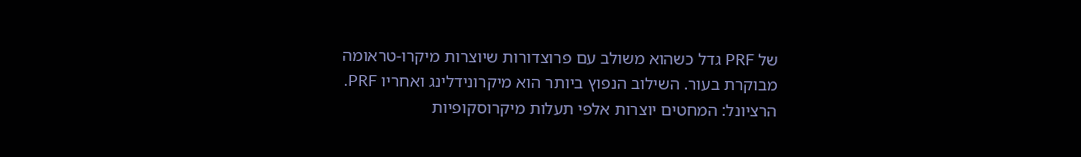של PRF גדל כשהוא משולב עם פרוצדורות שיוצרות מיקרו-טראומה מבוקרת בעור. השילוב הנפוץ ביותר הוא מיקרונידלינג ואחריו PRF. הרציונל: המחטים יוצרות אלפי תעלות מיקרוסקופיות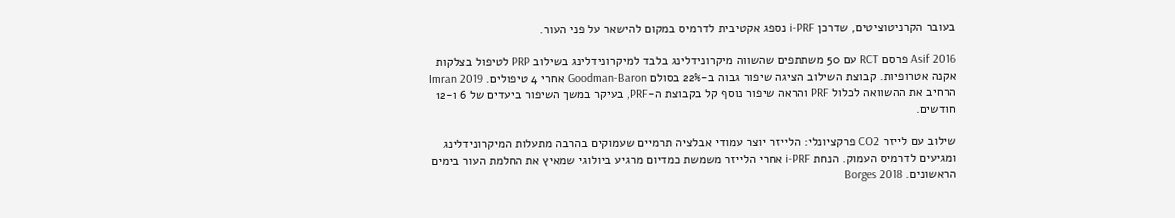בעובר הקרניטוציטים, שדרכן i-PRF נספג אקטיבית לדרמיס במקום להישאר על פני העור.

Asif 2016 פרסם RCT עם 50 משתתפים שהשווה מיקרונידלינג בלבד למיקרונידלינג בשילוב PRP לטיפול בצלקות אקנה אטרופיות. קבוצת השילוב הציגה שיפור גבוה ב-22% בסולם Goodman-Baron אחרי 4 טיפולים. Imran 2019 הרחיב את ההשוואה לכלול PRF והראה שיפור נוסף קל בקבוצת ה-PRF, בעיקר במשך השיפור ביעדים של 6 ו-12 חודשים.

שילוב עם לייזר CO2 פרקציונלי: הלייזר יוצר עמודי אבלציה תרמיים שעמוקים בהרבה מתעלות המיקרונידלינג ומגיעים לדרמיס העמוק. הנחת i-PRF אחרי הלייזר משמשת כמדיום מרגיע ביולוגי שמאיץ את החלמת העור בימים הראשונים. Borges 2018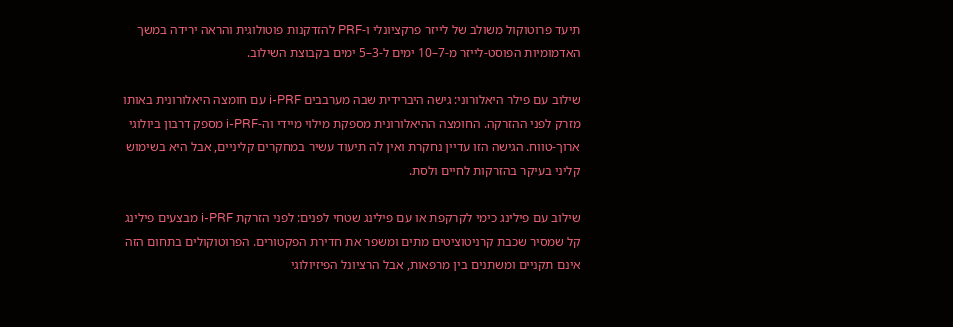תיעד פרוטוקול משולב של לייזר פרקציונלי ו-PRF להזדקנות פוטולוגית והראה ירידה במשך האדמומיות הפוסט-לייזר מ-7–10 ימים ל-3–5 ימים בקבוצת השילוב.

שילוב עם פילר היאלורוני: גישה היברידית שבה מערבבים i-PRF עם חומצה היאלורונית באותו מזרק לפני ההזרקה. החומצה ההיאלורונית מספקת מילוי מיידי וה-i-PRF מספק דרבון ביולוגי ארוך-טווח. הגישה הזו עדיין נחקרת ואין לה תיעוד עשיר במחקרים קליניים, אבל היא בשימוש קליני בעיקר בהזרקות לחיים ולסת.

שילוב עם פילינג כימי לקרקפת או עם פילינג שטחי לפנים: לפני הזרקת i-PRF מבצעים פילינג קל שמסיר שכבת קרניטוציטים מתים ומשפר את חדירת הפקטורים. הפרוטוקולים בתחום הזה אינם תקניים ומשתנים בין מרפאות, אבל הרציונל הפיזיולוגי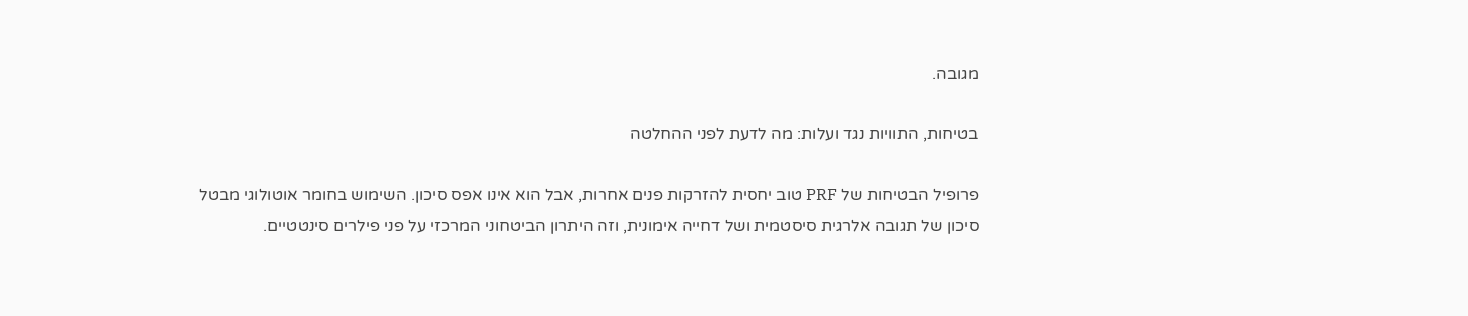מגובה.

בטיחות, התוויות נגד ועלות: מה לדעת לפני ההחלטה

פרופיל הבטיחות של PRF טוב יחסית להזרקות פנים אחרות, אבל הוא אינו אפס סיכון. השימוש בחומר אוטולוגי מבטל סיכון של תגובה אלרגית סיסטמית ושל דחייה אימונית, וזה היתרון הביטחוני המרכזי על פני פילרים סינטטיים.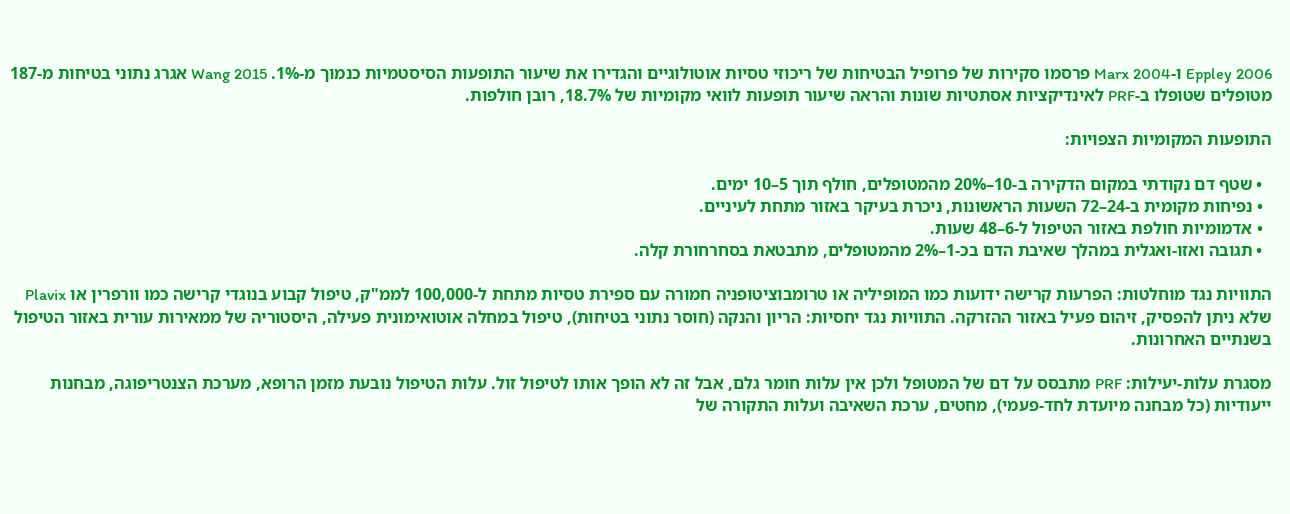Eppley 2006 ו-Marx 2004 פרסמו סקירות של פרופיל הבטיחות של ריכוזי טסיות אוטולוגיים והגדירו את שיעור התופעות הסיסטמיות כנמוך מ-1%. Wang 2015 אגרג נתוני בטיחות מ-187 מטופלים שטופלו ב-PRF לאינדיקציות אסתטיות שונות והראה שיעור תופעות לוואי מקומיות של 18.7%, רובן חולפות.

התופעות המקומיות הצפויות:

  • שטף דם נקודתי במקום הדקירה ב-10–20% מהמטופלים, חולף תוך 5–10 ימים.
  • נפיחות מקומית ב-24–72 השעות הראשונות, ניכרת בעיקר באזור מתחת לעיניים.
  • אדמומיות חולפת באזור הטיפול ל-6–48 שעות.
  • תגובה ואזו-ואגלית במהלך שאיבת הדם בכ-1–2% מהמטופלים, מתבטאת בסחרחורת קלה.

התוויות נגד מוחלטות: הפרעות קרישה ידועות כמו המופיליה או טרומבוציטופניה חמורה עם ספירת טסיות מתחת ל-100,000 לממ"ק, טיפול קבוע בנוגדי קרישה כמו וורפרין או Plavix שלא ניתן להפסיק, זיהום פעיל באזור ההזרקה. התוויות נגד יחסיות: הריון והנקה (חוסר נתוני בטיחות), טיפול במחלה אוטואימונית פעילה, היסטוריה של ממאירות עורית באזור הטיפול בשנתיים האחרונות.

מסגרת עלות-יעילות: PRF מתבסס על דם של המטופל ולכן אין עלות חומר גלם, אבל זה לא הופך אותו לטיפול זול. עלות הטיפול נובעת מזמן הרופא, מערכת הצנטריפוגה, מבחנות ייעודיות (כל מבחנה מיועדת לחד-פעמי), מחטים, ערכת השאיבה ועלות התקורה של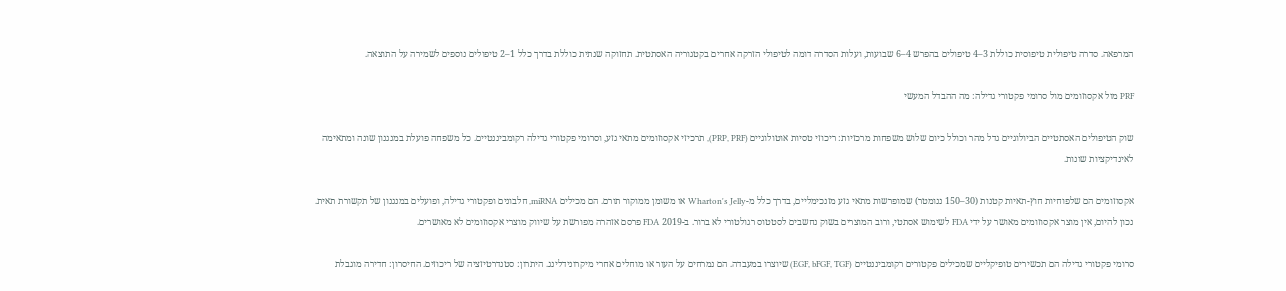המרפאה. סדרה טיפולית טיפוסית כוללת 3–4 טיפולים בהפרש 4–6 שבועות, ועלות הסדרה דומה לטיפולי הזרקה אחרים בקטגוריה האסתטית. תחזוקה שנתית כוללת בדרך כלל 1–2 טיפולים נוספים לשמירה על התוצאה.

PRF מול אקסוזומים מול סרומי פקטורי גדילה: מה ההבדל המעשי

שוק הטיפולים האסתטיים הביולוגיים גדל מהר וכולל כיום שלוש משפחות מרכזיות: ריכוזי טסיות אוטולוגיים (PRP, PRF), תרכיזי אקסוזומים מתאי גזע, וסרומי פקטורי גדילה רקומביננטיים. כל משפחה פועלת במנגנון שונה ומתאימה לאינדיקציות שונות.

אקסוזומים הם שלפוחיות חוץ-תאיות קטנות (30–150 ננומטר) שמופרשות מתאי גזע מזנכימליים, בדרך כלל מ-Wharton's Jelly או משומן ממוקור תורם. הם מכילים miRNA, חלבונים ופקטורי גדילה, ופועלים במנגנון של תקשורת תאית. נכון להיום, אין מוצר אקסוזומים מאושר על ידי FDA לשימוש אסתטי, ורוב המוצרים בשוק נחשבים לסטטוס רגולטורי לא ברור. ב-2019 FDA פרסם אזהרה מפורשת על שיווק מוצרי אקסוזומים לא מאושרים.

סרומי פקטורי גדילה הם תכשירים טופיקליים שמכילים פקטורים רקומביננטיים (EGF, bFGF, TGF) שיוצרו במעבדה. הם נמרחים על העור או מוחלים אחרי מיקרונידלינג. היתרון: סטנדרטיזציה של ריכוזים. החיסרון: חדירה מוגבלת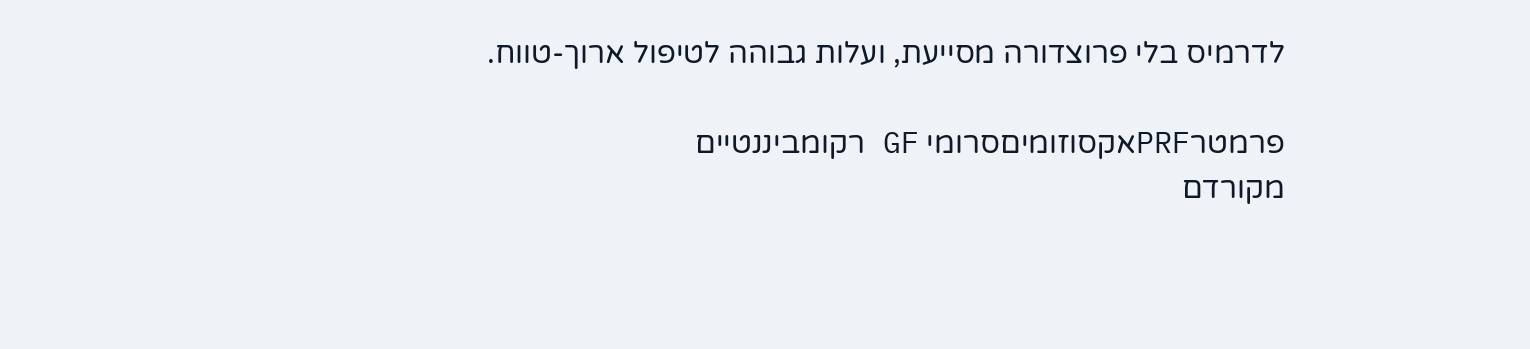לדרמיס בלי פרוצדורה מסייעת, ועלות גבוהה לטיפול ארוך-טווח.

פרמטרPRFאקסוזומיםסרומי GF רקומביננטיים
מקורדם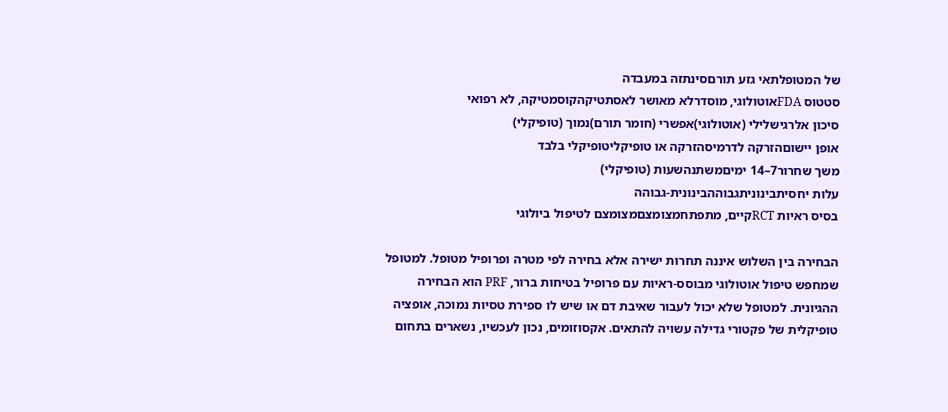של המטופלתאי גזע תורםסינתזה במעבדה
סטטוס FDAאוטולוגי, מוסדרלא מאושר לאסתטיקהקוסמטיקה, לא רפואי
סיכון אלרגישלילי (אוטולוגי)אפשרי (חומר תורם)נמוך (טופיקלי)
אופן יישוםהזרקה לדרמיסהזרקה או טופיקליטופיקלי בלבד
משך שחרור7–14 ימיםמשתנהשעות (טופיקלי)
עלות יחסיתבינוניתגבוההבינונית-גבוהה
בסיס ראיות RCTקיים, מתפתחמצומצםמצומצם לטיפול ביולוגי

הבחירה בין השלוש איננה תחרות ישירה אלא בחירה לפי מטרה ופרופיל מטופל. למטופל שמחפש טיפול אוטולוגי מבוסס-ראיות עם פרופיל בטיחות ברור, PRF הוא הבחירה ההגיונית. למטופל שלא יכול לעבור שאיבת דם או שיש לו ספירת טסיות נמוכה, אופציה טופיקלית של פקטורי גדילה עשויה להתאים. אקסוזומים, נכון לעכשיו, נשארים בתחום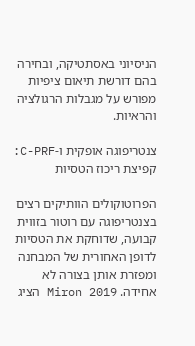הניסיוני באסתטיקה, ובחירה בהם דורשת תיאום ציפיות מפורש על מגבלות הרגולציה והראיות.

צנטריפוגה אופקית ו-C-PRF: קפיצת ריכוז הטסיות

הפרוטוקולים הוותיקים רצים בצנטריפוגה עם רוטור בזווית קבועה, שדוחקת את הטסיות לדופן האחורית של המבחנה ומפזרת אותן בצורה לא אחידה. Miron 2019 הציג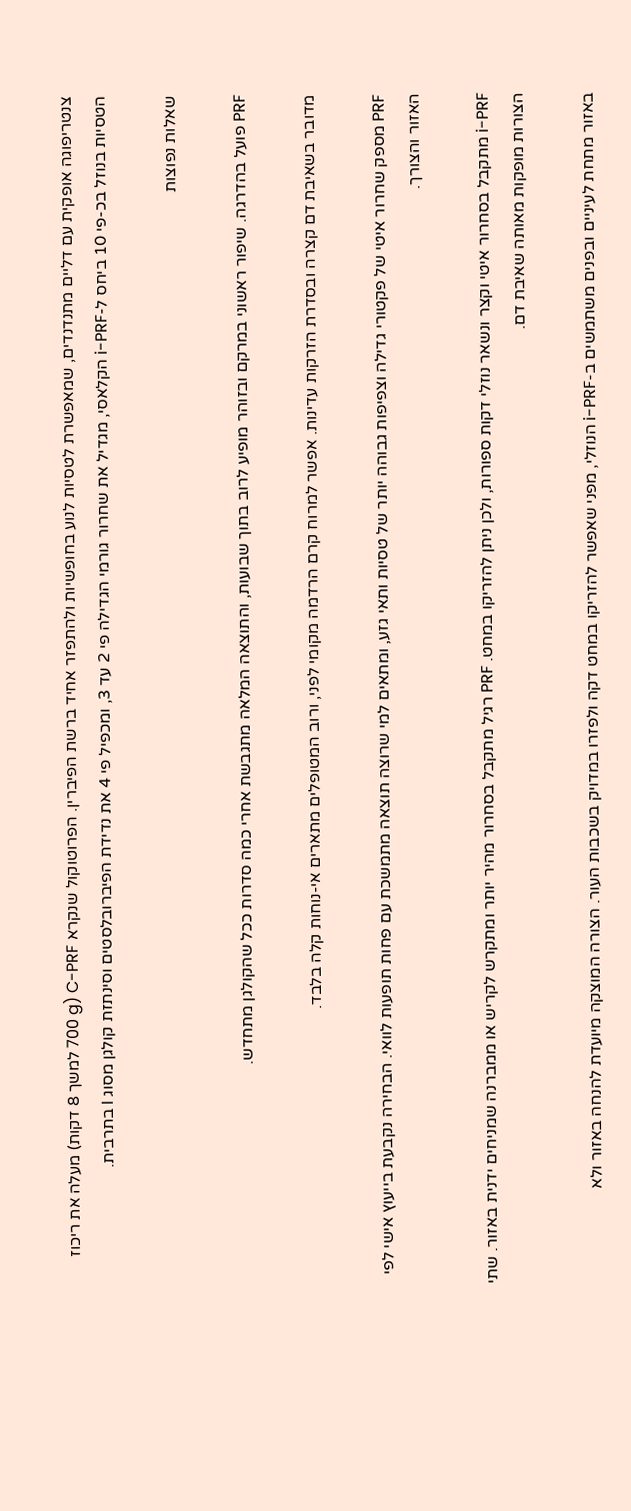צנטריפוגה אופקית עם דליים מתנדנדים, שמאפשרת לטסיות לנוע בחופשיות ולהתפזר אחיד ברשת הפיברין. הפרוטוקול שנקרא C-PRF (700 g למשך 8 דקות) מעלה את ריכוז הטסיות בנוזל בכ-פי 10 ביחס ל-i-PRF הקלאסי, מגדיל את שחרור גורמי הגדילה פי 2 עד 3, ומכפיל פי 4 את נדידת הפיברובלסטים וסינתזת קולגן מסוג I בתרבית.

שאלות נפוצות

PRF פועל בהדרגה. שיפור ראשוני במרקם ובזוהר מופיע לרוב בתוך שבועות, והתוצאה המלאה מתגבשת אחרי כמה סדרות ככל שהקולגן מתחדש.

מדובר בשאיבת דם קצרה ובסדרת הזרקות עדינות. אפשר למרוח קרם הרדמה מקומי לפני, ורוב המטופלים מתארים אי-נוחות קלה בלבד.

PRF מספק שחרור איטי של פקטורי גדילה וצפיפות גבוהה יותר של טסיות ותאי גזע, ומתאים למי שרוצה תוצאה מתמשכת עם פחות תופעות לוואי. הבחירה נקבעת בייעוץ אישי לפי האזור והצורך.

i-PRF מתקבל בסחרור איטי וקצר ונשאר נוזלי דקות ספורות, ולכן ניתן להזריקו במחט. PRF רגיל מתקבל בסחרור מהיר יותר ומתקרש לקריש או ממברנה שמניחים ידנית באזור. שתי הצורות מופקות מאותה שאיבת דם.

באזור מתחת לעיניים ובפנים משתמשים ב-i-PRF הנוזלי, מפני שאפשר להזריקו במחט דקה ולפזרו במדויק בשכבות העור. הצורה המוצקה מיועדת להנחה באזור ולא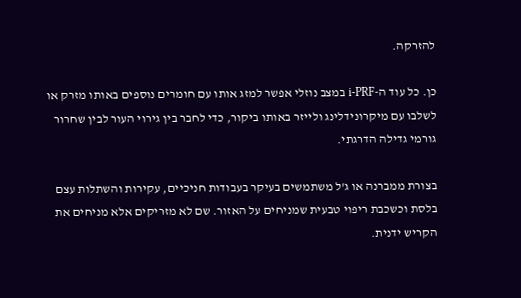להזרקה.

כן. כל עוד ה-i-PRF במצב נוזלי אפשר למזג אותו עם חומרים נוספים באותו מזרק או לשלבו עם מיקרונידלינג ולייזר באותו ביקור, כדי לחבר בין גירוי העור לבין שחרור גורמי גדילה הדרגתי.

בצורת ממברנה או ג'ל משתמשים בעיקר בעבודות חניכיים, עקירות והשתלות עצם בלסת וכשכבת ריפוי טבעית שמניחים על האזור. שם לא מזריקים אלא מניחים את הקריש ידנית.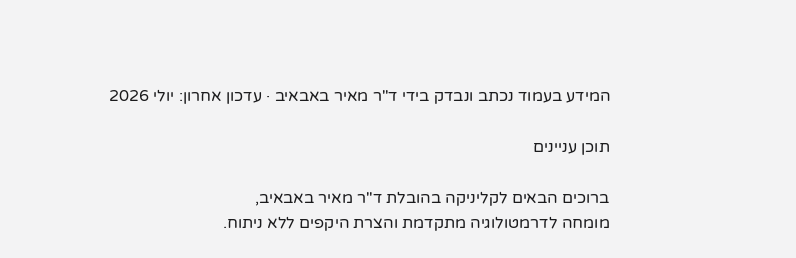המידע בעמוד נכתב ונבדק בידי ד"ר מאיר באבאיב · עדכון אחרון: יולי 2026

תוכן עניינים

ברוכים הבאים לקליניקה בהובלת ד"ר מאיר באבאיב,
מומחה לדרמטולוגיה מתקדמת והצרת היקפים ללא ניתוח.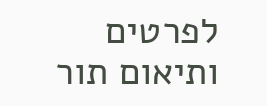לפרטים ותיאום תור